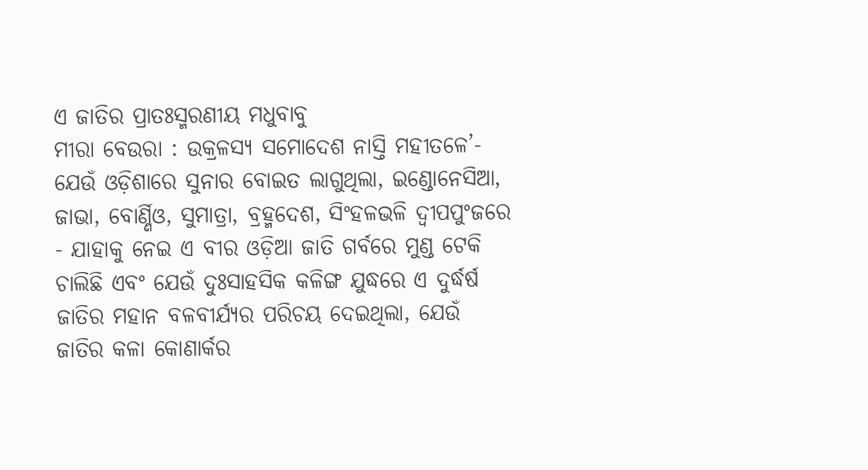ଏ ଜାତିର ପ୍ରାତଃସ୍ମରଣୀୟ ମଧୁବାବୁ
ମୀରା ବେଉରା : ଉକ୍ରଳସ୍ୟ ସମୋଦେଶ ନାସ୍ତି ମହୀତଳେ’- ଯେଉଁ ଓଡ଼ିଶାରେ ସୁନାର ବୋଇତ ଲାଗୁଥିଲା, ଇଣ୍ଡୋନେସିଆ, ଜାଭା, ବୋର୍ଣ୍ଣିଓ, ସୁମାତ୍ରା, ବ୍ରହ୍ମଦେଶ, ସିଂହଳଭଳି ଦ୍ୱୀପପୁଂଜରେ - ଯାହାକୁ ନେଇ ଏ ବୀର ଓଡ଼ିଆ ଜାତି ଗର୍ବରେ ମୁଣ୍ଡ ଟେକି ଚାଲିଛି ଏବଂ ଯେଉଁ ଦୁଃସାହସିକ କଳିଙ୍ଗ ଯୁଦ୍ଧରେ ଏ ଦୁର୍ଦ୍ଧର୍ଷ ଜାତିର ମହାନ ବଳବୀର୍ଯ୍ୟର ପରିଚୟ ଦେଇଥିଲା, ଯେଉଁ ଜାତିର କଳା କୋଣାର୍କର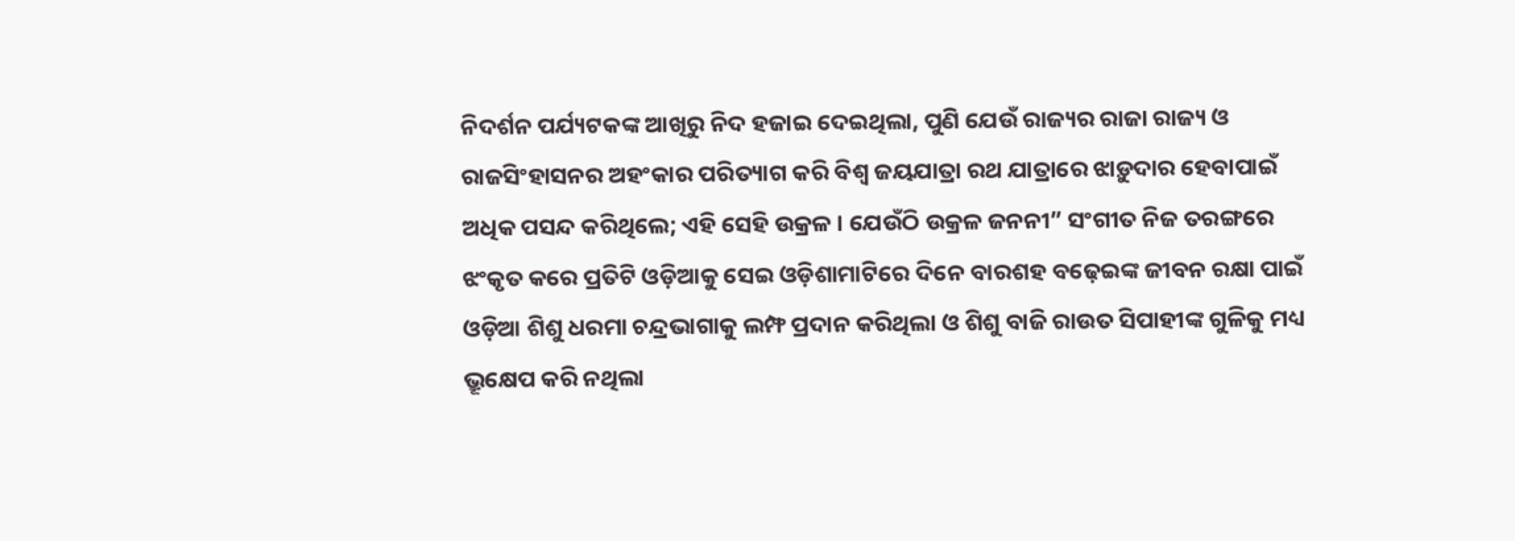ନିଦର୍ଶନ ପର୍ଯ୍ୟଟକଙ୍କ ଆଖିରୁ ନିଦ ହଜାଇ ଦେଇଥିଲା, ପୁଣି ଯେଉଁ ରାଜ୍ୟର ରାଜା ରାଜ୍ୟ ଓ ରାଜସିଂହାସନର ଅହଂକାର ପରିତ୍ୟାଗ କରି ବିଶ୍ୱ ଜୟଯାତ୍ରା ରଥ ଯାତ୍ରାରେ ଝାଡ଼ୁଦାର ହେବାପାଇଁ ଅଧିକ ପସନ୍ଦ କରିଥିଲେ; ଏହି ସେହି ଉକ୍ରଳ । ଯେଉଁଠି ଉକ୍ରଳ ଜନନୀ” ସଂଗୀତ ନିଜ ତରଙ୍ଗରେ ଝଂକୃତ କରେ ପ୍ରତିଟି ଓଡ଼ିଆକୁ ସେଇ ଓଡ଼ିଶାମାଟିରେ ଦିନେ ବାରଶହ ବଢ଼େଇଙ୍କ ଜୀବନ ରକ୍ଷା ପାଇଁ ଓଡ଼ିଆ ଶିଶୁ ଧରମା ଚନ୍ଦ୍ରଭାଗାକୁ ଲମ୍ଫ ପ୍ରଦାନ କରିଥିଲା ଓ ଶିଶୁ ବାଜି ରାଉତ ସିପାହୀଙ୍କ ଗୁଳିକୁ ମଧ୍ୟ ଭ୍ରୂକ୍ଷେପ କରି ନଥିଲା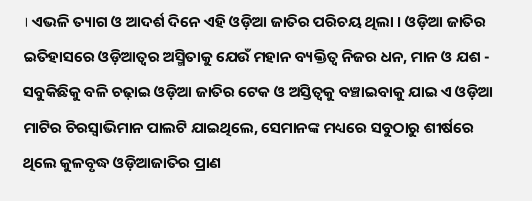। ଏଭଳି ତ୍ୟାଗ ଓ ଆଦର୍ଶ ଦିନେ ଏହି ଓଡ଼ିଆ ଜାତିର ପରିଚୟ ଥିଲା । ଓଡ଼ିଆ ଜାତିର ଇତିହାସରେ ଓଡ଼ିଆତ୍ୱର ଅସ୍ମିତାକୁ ଯେଉଁ ମହାନ ବ୍ୟକ୍ତିତ୍ୱ ନିଜର ଧନ, ମାନ ଓ ଯଶ - ସବୁକିଛିକୁ ବଳି ଚଢ଼ାଇ ଓଡ଼ିଆ ଜାତିର ଟେକ ଓ ଅସ୍ତିତ୍ୱକୁ ବଞ୍ଚାଇବାକୁ ଯାଇ ଏ ଓଡ଼ିଆ ମାଟିର ଚିରସ୍ୱାଭିମାନ ପାଲଟି ଯାଇଥିଲେ, ସେମାନଙ୍କ ମଧ୍ୟରେ ସବୁଠାରୁ ଶୀର୍ଷରେ ଥିଲେ କୁଳବୃଦ୍ଧ ଓଡ଼ିଆଜାତିର ପ୍ରାଣ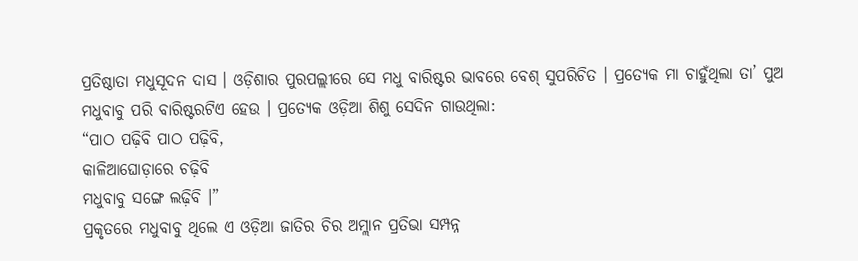ପ୍ରତିଷ୍ଠାତା ମଧୁସୂଦନ ଦାସ । ଓଡ଼ିଶାର ପୁରପଲ୍ଲୀରେ ସେ ମଧୁ ବାରିଷ୍ଟର ଭାବରେ ବେଶ୍ ସୁପରିଚିତ । ପ୍ରତ୍ୟେକ ମା ଚାହୁଁଥିଲା ତା’ ପୁଅ ମଧୁବାବୁ ପରି ବାରିଷ୍ଟରଟିଏ ହେଉ । ପ୍ରତ୍ୟେକ ଓଡ଼ିଆ ଶିଶୁ ସେଦିନ ଗାଉଥିଲା:
“ପାଠ ପଢ଼ିବି ପାଠ ପଢ଼ିବି,
କାଳିଆଘୋଡ଼ାରେ ଚଢ଼ିବି
ମଧୁବାବୁ ସଙ୍ଗେ ଲଢ଼ିବି ।”
ପ୍ରକୃତରେ ମଧୁବାବୁ ଥିଲେ ଏ ଓଡ଼ିଆ ଜାତିର ଚିର ଅମ୍ଲାନ ପ୍ରତିଭା ସମ୍ପନ୍ନ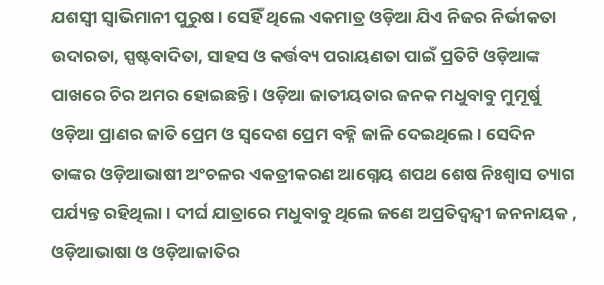ଯଶସ୍ୱୀ ସ୍ୱାଭିମାନୀ ପୁରୁଷ । ସେହିଁ ଥିଲେ ଏକମାତ୍ର ଓଡ଼ିଆ ଯିଏ ନିଜର ନିର୍ଭୀକତା ଉଦାରତା, ସ୍ପଷ୍ଟବାଦିତା, ସାହସ ଓ କର୍ତ୍ତବ୍ୟ ପରାୟଣତା ପାଇଁ ପ୍ରତିଟି ଓଡ଼ିଆଙ୍କ ପାଖରେ ଚିର ଅମର ହୋଇଛନ୍ତି । ଓଡ଼ିଆ ଜାତୀୟତାର ଜନକ ମଧୁବାବୁ ମୁମୂର୍ଷୁ ଓଡ଼ିଆ ପ୍ରାଣର ଜାତି ପ୍ରେମ ଓ ସ୍ୱଦେଶ ପ୍ରେମ ବହ୍ନି ଜାଳି ଦେଇଥିଲେ । ସେଦିନ ତାଙ୍କର ଓଡ଼ିଆଭାଷୀ ଅଂଚଳର ଏକତ୍ରୀକରଣ ଆଗ୍ନେୟ ଶପଥ ଶେଷ ନିଃଶ୍ୱାସ ତ୍ୟାଗ ପର୍ଯ୍ୟନ୍ତ ରହିଥିଲା । ଦୀର୍ଘ ଯାତ୍ରାରେ ମଧୁବାବୁ ଥିଲେ ଜଣେ ଅପ୍ରତିଦ୍ୱନ୍ଦ୍ୱୀ ଜନନାୟକ , ଓଡ଼ିଆଭାଷା ଓ ଓଡ଼ିଆଜାତିର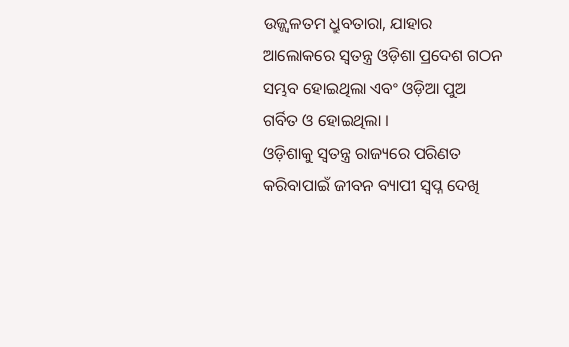ଉଜ୍ଜ୍ୱଳତମ ଧ୍ରୁବତାରା, ଯାହାର ଆଲୋକରେ ସ୍ୱତନ୍ତ୍ର ଓଡ଼ିଶା ପ୍ରଦେଶ ଗଠନ ସମ୍ଭବ ହୋଇଥିଲା ଏବଂ ଓଡ଼ିଆ ପୁଅ ଗର୍ବିତ ଓ ହୋଇଥିଲା ।
ଓଡ଼ିଶାକୁ ସ୍ୱତନ୍ତ୍ର ରାଜ୍ୟରେ ପରିଣତ କରିବାପାଇଁ ଜୀବନ ବ୍ୟାପୀ ସ୍ୱପ୍ନ ଦେଖି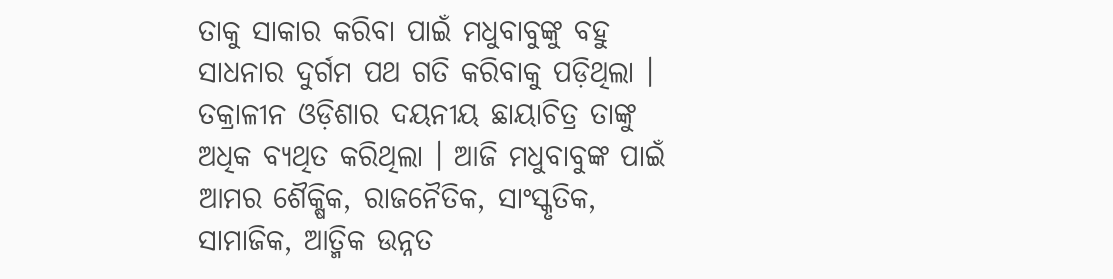ତାକୁ ସାକାର କରିବା ପାଇଁ ମଧୁବାବୁଙ୍କୁ ବହୁ ସାଧନାର ଦୁର୍ଗମ ପଥ ଗତି କରିବାକୁ ପଡ଼ିଥିଲା । ତକ୍ରାଳୀନ ଓଡ଼ିଶାର ଦୟନୀୟ ଛାୟାଚିତ୍ର ତାଙ୍କୁ ଅଧିକ ବ୍ୟଥିତ କରିଥିଲା । ଆଜି ମଧୁବାବୁଙ୍କ ପାଇଁ ଆମର ଶୈକ୍ଷିକ, ରାଜନୈତିକ, ସାଂସ୍କୃତିକ, ସାମାଜିକ, ଆତ୍ମିକ ଉନ୍ନତ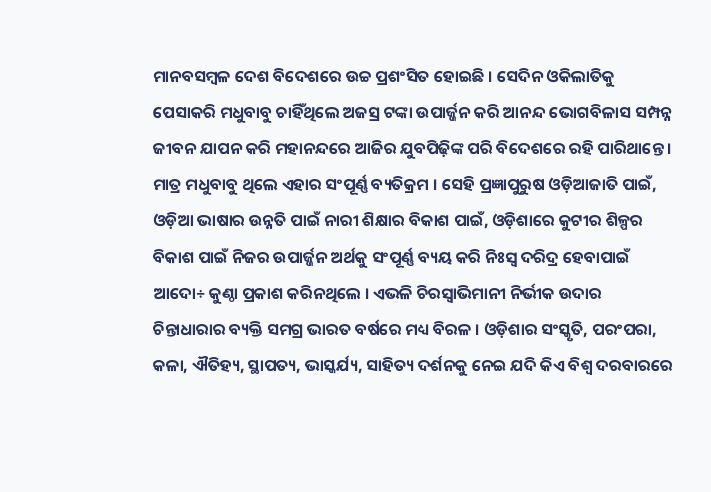ମାନବସମ୍ବଳ ଦେଶ ବିଦେଶରେ ଉଚ୍ଚ ପ୍ରଶଂସିତ ହୋଇଛି । ସେଦିନ ଓକିଲାତିକୁ ପେସାକରି ମଧୁବାବୁ ଚାହିଁଥିଲେ ଅଜସ୍ର ଟଙ୍କା ଉପାର୍ଜ୍ଜନ କରି ଆନନ୍ଦ ଭୋଗବିଳାସ ସମ୍ପନ୍ନ ଜୀବନ ଯାପନ କରି ମହାନନ୍ଦରେ ଆଜିର ଯୁବପିଢ଼ିଙ୍କ ପରି ବିଦେଶରେ ରହି ପାରିଥାନ୍ତେ । ମାତ୍ର ମଧୁବାବୁ ଥିଲେ ଏହାର ସଂପୂର୍ଣ୍ଣ ବ୍ୟତିକ୍ରମ । ସେହି ପ୍ରଜ୍ଞାପୁରୁଷ ଓଡ଼ିଆଜାତି ପାଇଁ, ଓଡ଼ିଆ ଭାଷାର ଉନ୍ନତି ପାଇଁ ନାରୀ ଶିକ୍ଷାର ବିକାଶ ପାଇଁ, ଓଡ଼ିଶାରେ କୁଟୀର ଶିଳ୍ପର ବିକାଶ ପାଇଁ ନିଜର ଉପାର୍ଜ୍ଜନ ଅର୍ଥକୁ ସଂପୂର୍ଣ୍ଣ ବ୍ୟୟ କରି ନିଃସ୍ୱ ଦରିଦ୍ର ହେବାପାଇଁ ଆଦୋ÷ କୁଣ୍ଠା ପ୍ରକାଶ କରିନଥିଲେ । ଏଭଳି ଚିରସ୍ୱାଭିମାନୀ ନିର୍ଭୀକ ଉଦାର ଚିନ୍ତାଧାରାର ବ୍ୟକ୍ତି ସମଗ୍ର ଭାରତ ବର୍ଷରେ ମଧ୍ୟ ବିରଳ । ଓଡ଼ିଶାର ସଂସ୍କୃତି, ପରଂପରା, କଳା, ଐତିହ୍ୟ, ସ୍ଥାପତ୍ୟ, ଭାସ୍କର୍ଯ୍ୟ, ସାହିତ୍ୟ ଦର୍ଶନକୁ ନେଇ ଯଦି କିଏ ବିଶ୍ୱ ଦରବାରରେ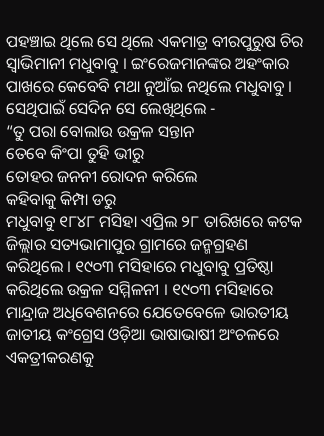ପହଞ୍ଚାଇ ଥିଲେ ସେ ଥିଲେ ଏକମାତ୍ର ବୀରପୁରୁଷ ଚିର ସ୍ୱାଭିମାନୀ ମଧୁବାବୁ । ଇଂରେଜମାନଙ୍କର ଅହଂକାର ପାଖରେ କେବେବି ମଥା ନୁଆଁଇ ନଥିଲେ ମଧୁବାବୁ । ସେଥିପାଇଁ ସେଦିନ ସେ ଲେଖିଥିଲେ -
“ତୁ ପରା ବୋଲାଉ ଉକ୍ରଳ ସନ୍ତାନ
ତେବେ କିଂପା ତୁହି ଭୀରୁ
ତୋହର ଜନନୀ ରୋଦନ କରିଲେ
କହିବାକୁ କିମ୍ପା ଡରୁ
ମଧୁବାବୁ ୧୮୪୮ ମସିହା ଏପ୍ରିଲ ୨୮ ତାରିଖରେ କଟକ ଜିଲ୍ଲାର ସତ୍ୟଭାମାପୁର ଗ୍ରାମରେ ଜନ୍ମଗ୍ରହଣ କରିଥିଲେ । ୧୯୦୩ ମସିହାରେ ମଧୁବାବୁ ପ୍ରତିଷ୍ଠା କରିଥିଲେ ଉକ୍ରଳ ସମ୍ମିଳନୀ । ୧୯୦୩ ମସିହାରେ ମାନ୍ଦ୍ରାଜ ଅଧିବେଶନରେ ଯେତେବେଳେ ଭାରତୀୟ ଜାତୀୟ କଂଗ୍ରେସ ଓଡ଼ିଆ ଭାଷାଭାଷୀ ଅଂଚଳରେ ଏକତ୍ରୀକରଣକୁ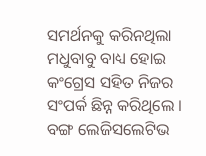ସମର୍ଥନକୁ କରିନଥିଲା ମଧୁବାବୁ ବାଧ୍ୟ ହୋଇ କଂଗ୍ରେସ ସହିତ ନିଜର ସଂପର୍କ ଛିନ୍ନ କରିଥିଲେ । ବଙ୍ଗ ଲେଜିସଲେଟିଭ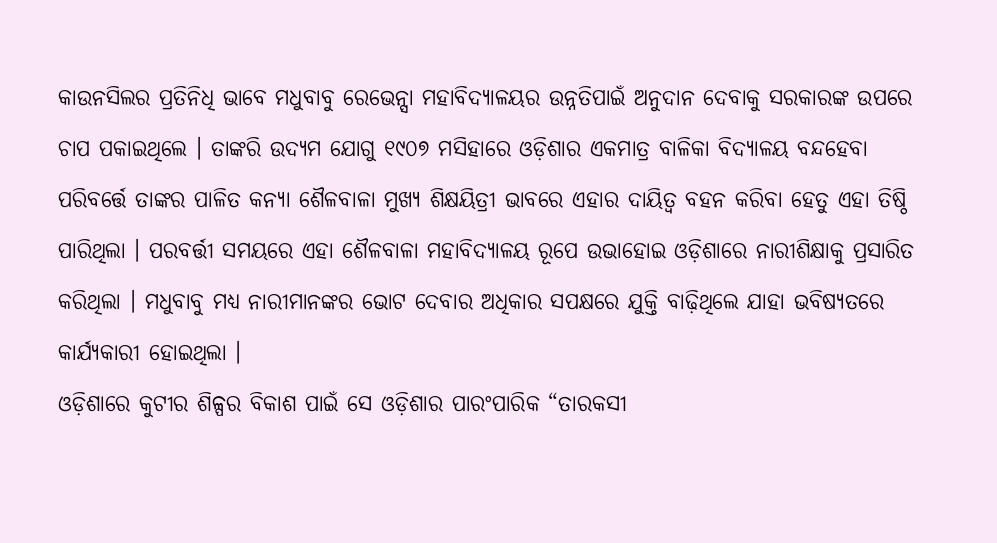କାଉନସିଲର ପ୍ରତିନିଧି ଭାବେ ମଧୁବାବୁ ରେଭେନ୍ସା ମହାବିଦ୍ୟାଳୟର ଉନ୍ନତିପାଇଁ ଅନୁଦାନ ଦେବାକୁ ସରକାରଙ୍କ ଉପରେ ଚାପ ପକାଇଥିଲେ । ତାଙ୍କରି ଉଦ୍ୟମ ଯୋଗୁ ୧୯୦୭ ମସିହାରେ ଓଡ଼ିଶାର ଏକମାତ୍ର ବାଳିକା ବିଦ୍ୟାଳୟ ବନ୍ଦହେବା ପରିବର୍ତ୍ତେ ତାଙ୍କର ପାଳିତ କନ୍ୟା ଶୈଳବାଳା ମୁଖ୍ୟ ଶିକ୍ଷୟିତ୍ରୀ ଭାବରେ ଏହାର ଦାୟିତ୍ୱ ବହନ କରିବା ହେତୁ ଏହା ତିଷ୍ଠି ପାରିଥିଲା । ପରବର୍ତ୍ତୀ ସମୟରେ ଏହା ଶୈଳବାଳା ମହାବିଦ୍ୟାଳୟ ରୂପେ ଉଭାହୋଇ ଓଡ଼ିଶାରେ ନାରୀଶିକ୍ଷାକୁ ପ୍ରସାରିତ କରିଥିଲା । ମଧୁବାବୁ ମଧ୍ୟ ନାରୀମାନଙ୍କର ଭୋଟ ଦେବାର ଅଧିକାର ସପକ୍ଷରେ ଯୁକ୍ତି ବାଢ଼ିଥିଲେ ଯାହା ଭବିଷ୍ୟତରେ କାର୍ଯ୍ୟକାରୀ ହୋଇଥିଲା ।
ଓଡ଼ିଶାରେ କୁଟୀର ଶିଳ୍ପର ବିକାଶ ପାଇଁ ସେ ଓଡ଼ିଶାର ପାରଂପାରିକ “ତାରକସୀ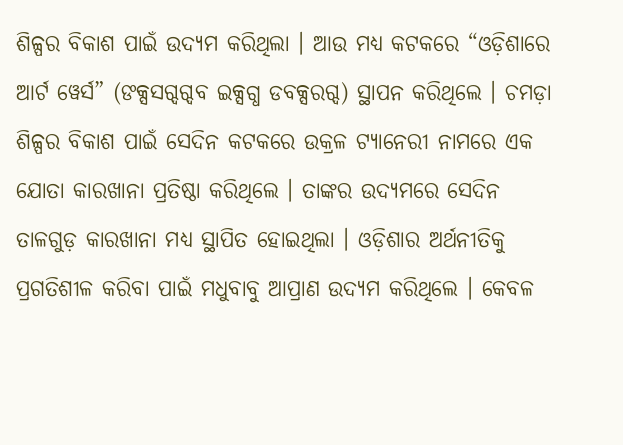ଶିଳ୍ପର ବିକାଶ ପାଇଁ ଉଦ୍ୟମ କରିଥିଲା । ଆଉ ମଧ୍ୟ କଟକରେ “ଓଡ଼ିଶାରେ ଆର୍ଟ ୱେର୍ସ” (ଙକ୍ସସଗ୍ଦଗ୍ଦବ ଇକ୍ସଗ୍ଧ ଡବକ୍ସରଗ୍ଦ) ସ୍ଥାପନ କରିଥିଲେ । ଚମଡ଼ା ଶିଳ୍ପର ବିକାଶ ପାଇଁ ସେଦିନ କଟକରେ ଉକ୍ରଳ ଟ୍ୟାନେରୀ ନାମରେ ଏକ ଯୋତା କାରଖାନା ପ୍ରତିଷ୍ଠା କରିଥିଲେ । ତାଙ୍କର ଉଦ୍ୟମରେ ସେଦିନ ତାଳଗୁଡ଼ କାରଖାନା ମଧ୍ୟ ସ୍ଥାପିତ ହୋଇଥିଲା । ଓଡ଼ିଶାର ଅର୍ଥନୀତିକୁ ପ୍ରଗତିଶୀଳ କରିବା ପାଇଁ ମଧୁବାବୁ ଆପ୍ରାଣ ଉଦ୍ୟମ କରିଥିଲେ । କେବଳ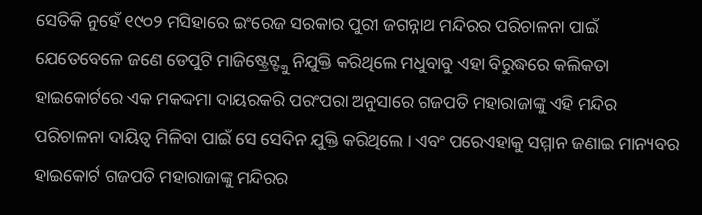ସେତିକି ନୁହେଁ ୧୯୦୨ ମସିହାରେ ଇଂରେଜ ସରକାର ପୁରୀ ଜଗନ୍ନାଥ ମନ୍ଦିରର ପରିଚାଳନା ପାଇଁ ଯେତେବେଳେ ଜଣେ ଡେପୁଟି ମାଜିଷ୍ଟ୍ରେଟ୍ଙ୍କୁ ନିଯୁକ୍ତି କରିଥିଲେ ମଧୁବାବୁ ଏହା ବିରୁଦ୍ଧରେ କଲିକତା ହାଇକୋର୍ଟରେ ଏକ ମକଦ୍ଦମା ଦାୟରକରି ପରଂପରା ଅନୁସାରେ ଗଜପତି ମହାରାଜାଙ୍କୁ ଏହି ମନ୍ଦିର ପରିଚାଳନା ଦାୟିତ୍ୱ ମିଳିବା ପାଇଁ ସେ ସେଦିନ ଯୁକ୍ତି କରିଥିଲେ । ଏବଂ ପରେଏହାକୁ ସମ୍ମାନ ଜଣାଇ ମାନ୍ୟବର ହାଇକୋର୍ଟ ଗଜପତି ମହାରାଜାଙ୍କୁ ମନ୍ଦିରର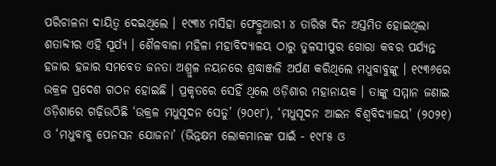ପରିଚାଳନା ଦାୟିତ୍ୱ ଦେଇଥିଲେ । ୧୯୩୪ ମସିହା ଫେବ୍ରୁଆରୀ ୪ ତାରିଖ ଦିନ ଅସ୍ତମିତ ହୋଇଥିଲା ଶତାବ୍ଦୀର ଏହି ସୂର୍ଯ୍ୟ । ଶୈଳବାଳା ମହିଳା ମହାବିଦ୍ୟାଳୟ ଠାରୁ ତୁଳସୀପୁର ଗୋରା କବର ପର୍ଯ୍ୟନ୍ତ ହଜାର ହଜାର ସମବେତ ଜନତା ଅଶ୍ରୁଳ ନୟନରେ ଶ୍ରଦ୍ଧାଞ୍ଜଳି ଅର୍ପଣ କରିଥିଲେ ମଧୁବାବୁଙ୍କୁ । ୧୯୩୬ରେ ଉକ୍ରଳ ପ୍ରଦେଶ ଗଠନ ହୋଇଛି । ପ୍ରକୃତରେ ସେହିଁ ଥିଲେ ଓଡ଼ିଶାର ମହାନାୟକ । ତାଙ୍କୁ ସମ୍ମାନ ଜଣାଇ ଓଡ଼ିଶାରେ ଗଢ଼ିଉଠିଛି ‘ଉକ୍ରଳ ମଧୁସୂଦନ ସେତୁ’ (୨୦୧୮), ‘ମଧୁସୂଦନ ଆଇନ ବିଶ୍ୱବିଦ୍ୟାଳୟ’ (୨୦୨୧) ଓ ‘ମଧୁବାବୁ ପେନସନ ଯୋଜନା’ (ଭିନ୍ନକ୍ଷମ ଲୋକମାନଙ୍କ ପାଇଁ - ୧୯୮୫ ଓ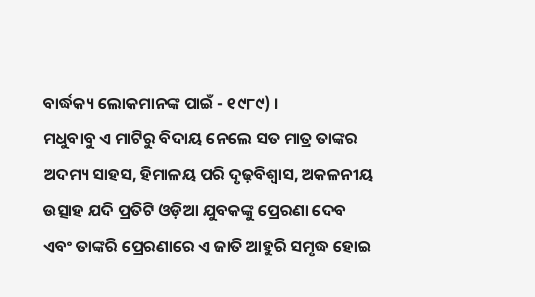ବାର୍ଦ୍ଧକ୍ୟ ଲୋକମାନଙ୍କ ପାଇଁ - ୧୯୮୯) ।
ମଧୁବାବୁ ଏ ମାଟିରୁ ବିଦାୟ ନେଲେ ସତ ମାତ୍ର ତାଙ୍କର ଅଦମ୍ୟ ସାହସ, ହିମାଳୟ ପରି ଦୃଢ଼ବିଶ୍ୱାସ, ଅକଳନୀୟ ଉତ୍ସାହ ଯଦି ପ୍ରତିଟି ଓଡ଼ିଆ ଯୁବକଙ୍କୁ ପ୍ରେରଣା ଦେବ ଏବଂ ତାଙ୍କରି ପ୍ରେରଣାରେ ଏ ଜାତି ଆହୁରି ସମୃଦ୍ଧ ହୋଇ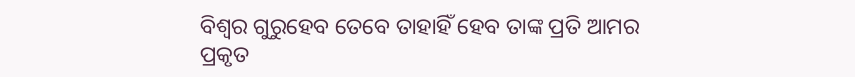ବିଶ୍ୱର ଗୁରୁହେବ ତେବେ ତାହାହିଁ ହେବ ତାଙ୍କ ପ୍ରତି ଆମର ପ୍ରକୃତ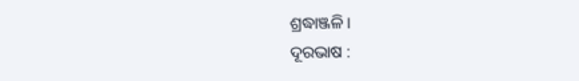ଶ୍ରଦ୍ଧାଞ୍ଜଳି ।
ଦୂରଭାଷ :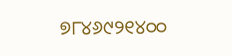୭୮୪୬୯୨୧୪୦୦